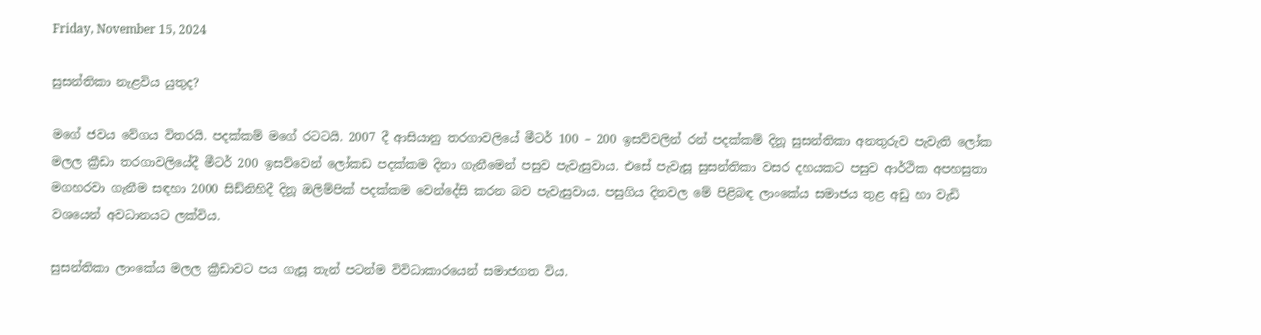Friday, November 15, 2024

සුසන්තිකා නැළවිය යුතුද?

මගේ ජවය වේගය විතරයි. පදක්කම් මගේ රටටයි. 2007 දී ආසියානු තරගාවලියේ මීටර් 100 – 200 ඉසව්වලින් රන් පදක්කම් දිනූ සුසන්තිකා අනතුරුව පැවැති ලෝක මලල ක්‍රීඩා තරගාවලියේදී මීටර් 200 ඉසව්වෙන් ලෝකඩ පදක්කම දිනා ගැනීමෙන් පසුව පැවැසුවාය. එසේ පැවැසූ සුසන්තිකා වසර දහයකට පසුව ආර්ථික අපහසුතා මගහරවා ගැනීම සඳහා 2000 සිඩ්නිහිදී දිනූ ඔලිම්පික් පදක්කම වෙන්දේසි කරන බව පැවැසුවාය. පසුගිය දිනවල මේ පිළිබඳ ලාංකේය සමාජය තුළ අඩු හා වැඩි වශයෙන් අවධානයට ලක්විය.

සුසන්තිකා ලාංකේය මලල ක්‍රීඩාවට පය ගැසූ තැන් පටන්ම විවිධාකාරයෙන් සමාජගත විය.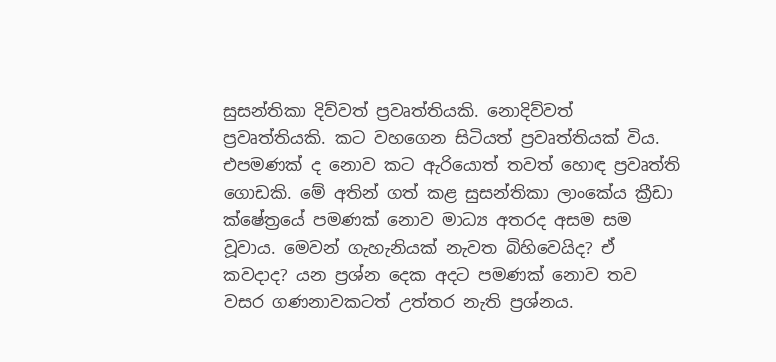සුසන්තිකා දිව්වත් ප්‍රවෘත්තියකි. නොදිව්වත් ප්‍රවෘත්තියකි. කට වහගෙන සිටියත් ප්‍රවෘත්තියක් විය. එපමණක් ද නොව කට ඇරියොත් තවත් හොඳ ප්‍රවෘත්ති ගොඩකි. මේ අතින් ගත් කළ සුසන්තිකා ලාංකේය ක්‍රීඩා ක්ෂේත්‍රයේ පමණක් නොව මාධ්‍ය අතරද අසම සම වූවාය. මෙවන් ගැහැනියක් නැවත බිහිවෙයිද? ඒ කවදාද? යන ප්‍රශ්න දෙක අදට පමණක් නොව තව වසර ගණනාවකටත් උත්තර නැති ප්‍රශ්නය.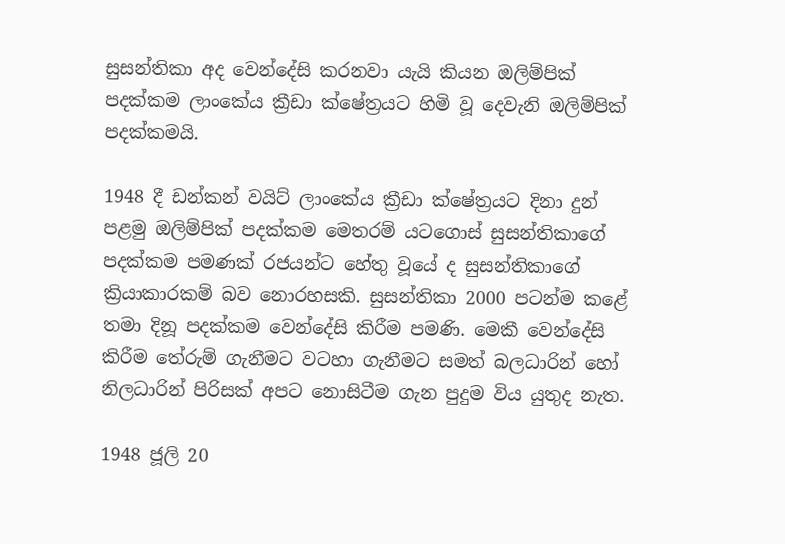සුසන්තිකා අද වෙන්දේසි කරනවා යැයි කියන ඔලිම්පික් පදක්කම ලාංකේය ක්‍රීඩා ක්ෂේත්‍රයට හිමි වූ දෙවැනි ඔලිම්පික් පදක්කමයි.

1948 දී ඩන්කන් වයිට් ලාංකේය ක්‍රීඩා ක්ෂේත්‍රයට දිනා දුන් පළමු ඔලිම්පික් පදක්කම මෙතරම් යටගොස් සුසන්තිකාගේ පදක්කම පමණක් රජයන්ට හේතු වූයේ ද සුසන්තිකාගේ ක්‍රියාකාරකම් බව නොරහසකි. සුසන්තිකා 2000 පටන්ම කළේ තමා දිනූ පදක්කම වෙන්දේසි කිරීම පමණි. මෙකී වෙන්දේසි කිරීම තේරුම් ගැනීමට වටහා ගැනීමට සමත් බලධාරින් හෝ නිලධාරින් පිරිසක් අපට නොසිටීම ගැන පුදුම විය යුතුද නැත.

1948 ජූලි 20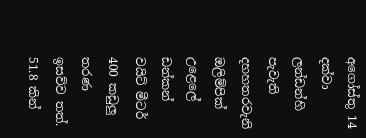අගෝස්තු 14 දක්වා ලන්ඩන්හි පැවැති දහහතරවැනි ඔලිම්පික් උළෙලේ ඩන්කන් වයිට් මීටර් 400 කඩුලු තරණ ඉසව්ව තත්. 51.8 කින්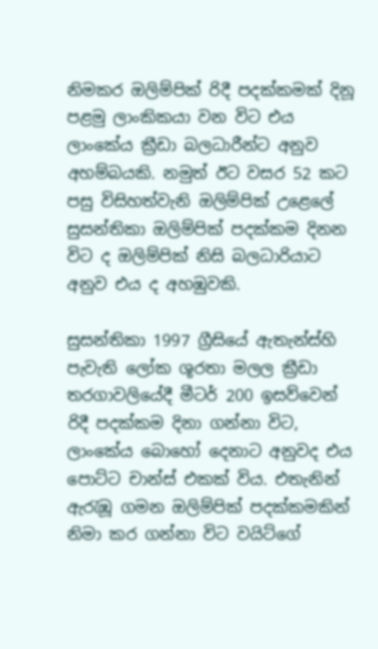නිමකර ඔලිම්පික් රිදී පදක්කමක් දිනූ පළමු ලාංකිකයා වන විට එය ලාංකේය ක්‍රීඩා බලධාරීන්ට අනුව අහම්බයකි. නමුත් ඊට වසර 52 කට පසු විසිහත්වැනි ඔලිම්පික් උළෙලේ සුසන්තිකා ඔලිම්පික් පදක්කම දිනන විට ද ඔලිම්පික් නිසි බලධාරියාට අනුව එය ද අහඹුවකි.

සුසන්තිකා 1997 ග්‍රීසියේ ඇතැන්ස්හි පැවැති ලෝක ශූරතා මලල ක්‍රීඩා තරගාවලියේදී මීටර් 200 ඉසව්වෙන් රිදී පදක්කම දිනා ගන්නා විට, ලාංකේය බොහෝ දෙනාට අනුවද එය පොට්ට චාන්ස් එකක් විය. එතැනින් ඇරැඹූ ගමන ඔලිම්පික් පදක්කමකින් නිමා කර ගන්නා විට වයිට්ගේ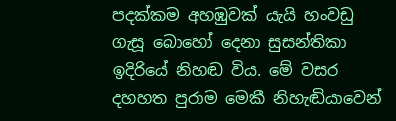පදක්කම අහඹුවක් යැයි හංවඩු ගැසූ බොහෝ දෙනා සුසන්තිකා ඉදිරියේ නිහඬ විය. මේ වසර දහහත පුරාම මෙකී නිහැඬියාවෙන්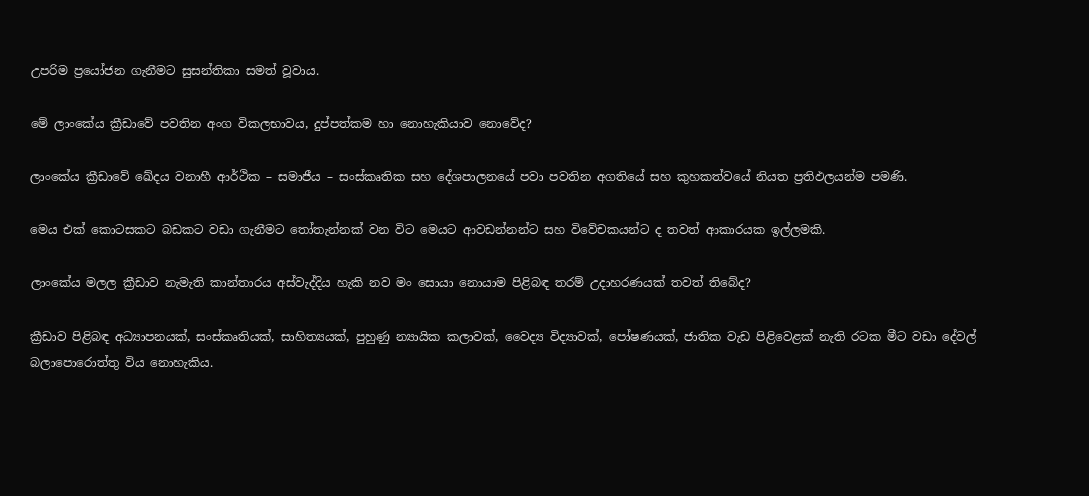උපරිම ප්‍රයෝජන ගැනීමට සුසන්තිකා සමත් වූවාය.

මේ ලාංකේය ක්‍රීඩාවේ පවතින අංග විකලභාවය, දුප්පත්කම හා නොහැකියාව නොවේද?

ලාංකේය ක්‍රීඩාවේ ඛේදය වනාහී ආර්ථික – සමාජීය – සංස්කෘතික සහ දේශපාලනයේ පවා පවතින අගතියේ සහ කුහකත්වයේ නියත ප්‍රතිඵලයන්ම පමණි.

මෙය එක් කොටසකට බඩකට වඩා ගැනීමට තෝතැන්නක් වන විට මෙයට ආවඩන්නන්ට සහ විවේචකයන්ට ද තවත් ආකාරයක ඉල්ලමකි.

ලාංකේය මලල ක්‍රීඩාව නැමැති කාන්තාරය අස්වැද්දිය හැකි නව මං සොයා නොයාම පිළිබඳ තරම් උදාහරණයක් තවත් තිබේද?

ක්‍රීඩාව පිළිබඳ අධ්‍යාපනයක්, සංස්කෘතියක්, සාහිත්‍යයක්, පුහුණු න්‍යායික කලාවක්, වෛද්‍ය විද්‍යාවක්, පෝෂණයක්, ජාතික වැඩ පිළිවෙළක් නැති රටක මීට වඩා දේවල් බලාපොරොත්තු විය නොහැකිය.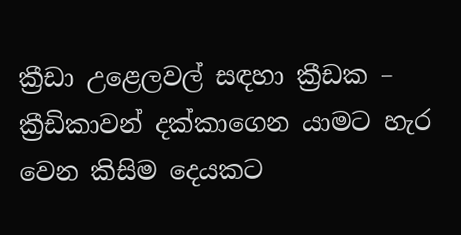ක්‍රීඩා උළෙලවල් සඳහා ක්‍රීඩක – ක්‍රීඩිකාවන් දක්කාගෙන යාමට හැර වෙන කිසිම දෙයකට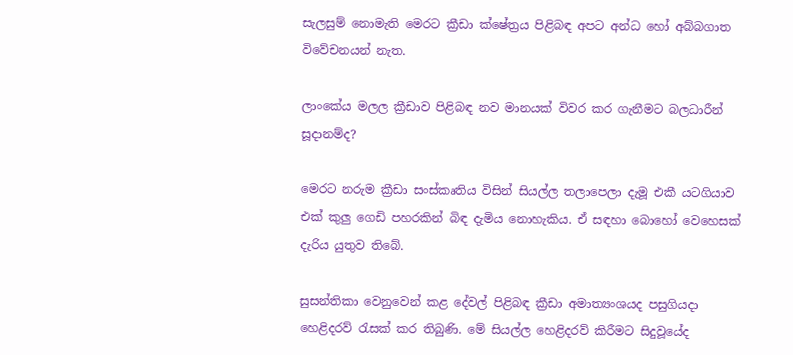සැලසුම් නොමැති මෙරට ක්‍රීඩා ක්ෂේත්‍රය පිළිබඳ අපට අන්ධ හෝ අබ්බගාත විවේචනයන් නැත.

ලාංකේය මලල ක්‍රීඩාව පිළිබඳ නව මානයක් විවර කර ගැනීමට බලධාරීන් සූදානම්ද?

මෙරට නරුම ක්‍රීඩා සංස්කෘතිය විසින් සියල්ල තලාපෙලා දැමූ එකී යටගියාව එක් කුලු ගෙඩි පහරකින් බිඳ දැමිය නොහැකිය. ඒ සඳහා බොහෝ වෙහෙසක් දැරිය යුතුව තිබේ.

සුසන්තිකා වෙනුවෙන් කළ දේවල් පිළිබඳ ක්‍රීඩා අමාත්‍යංශයද පසුගියදා හෙළිදරව් රැසක් කර තිබුණි. මේ සියල්ල හෙළිදරව් කිරීමට සිදුවූයේද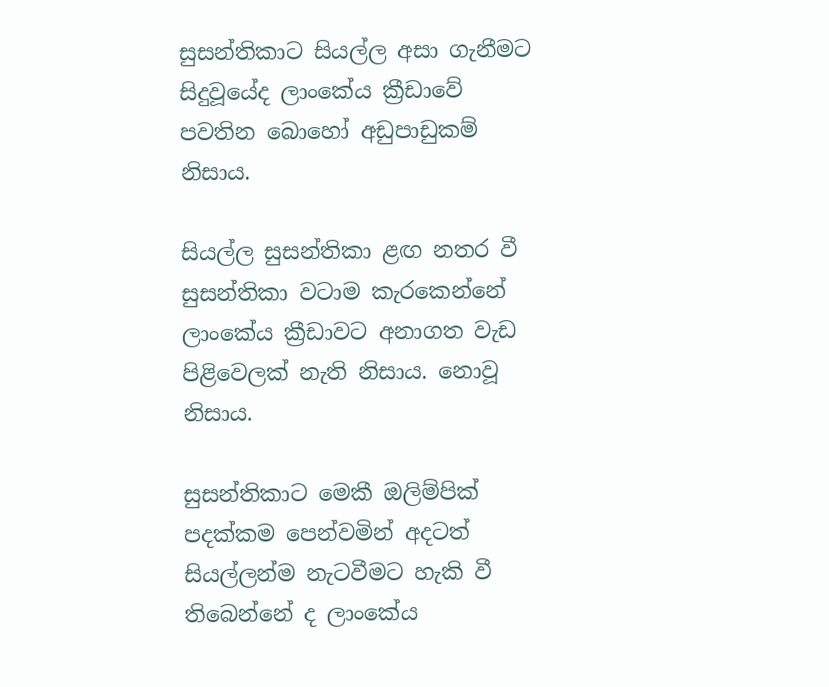සුසන්තිකාට සියල්ල අසා ගැනීමට සිදුවූයේද ලාංකේය ක්‍රීඩාවේ පවතින බොහෝ අඩුපාඩුකම් නිසාය.

සියල්ල සුසන්තිකා ළඟ නතර වී සුසන්තිකා වටාම කැරකෙන්නේ ලාංකේය ක්‍රීඩාවට අනාගත වැඩ පිළිවෙලක් නැති නිසාය. නොවූ නිසාය.

සුසන්තිකාට මෙකී ඔලිම්පික් පදක්කම පෙන්වමින් අදටත් සියල්ලන්ම නැටවීමට හැකි වී තිබෙන්නේ ද ලාංකේය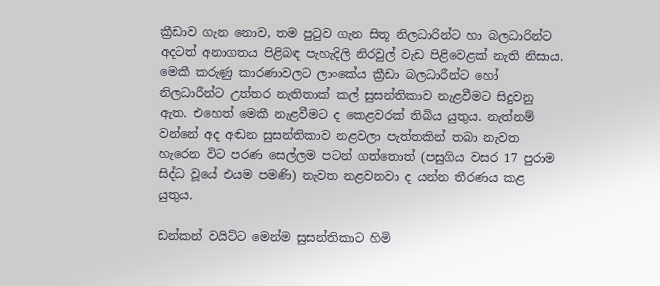ක්‍රීඩාව ගැන නොව, තම පුටුව ගැන සිතූ නිලධාරින්ට හා බලධාරින්ට අදටත් අනාගතය පිළිබඳ පැහැදිලි නිරවුල් වැඩ පිළිවෙළක් නැති නිසාය. මෙකී කරුණු කාරණාවලට ලාංකේය ක්‍රීඩා බලධාරීන්ට හෝ නිලධාරීන්ට උත්තර නැතිතාක් කල් සුසන්තිකාව නැළවීමට සිදුවනු ඇත. එහෙත් මෙකී නැළවීමට ද කෙළවරක් තිබිය යුතුය. නැත්නම් වන්නේ අද අඬන සුසන්තිකාව නළවලා පැත්තකින් තබා නැවත හැරෙන විට පරණ සෙල්ලම පටන් ගත්තොත් (පසුගිය වසර 17 පුරාම සිද්ධ වූයේ එයම පමණි) නැවත නළවනවා ද යන්න තීරණය කළ යුතුය.

ඩන්කන් වයිට්ට මෙන්ම සුසන්තිකාට හිමි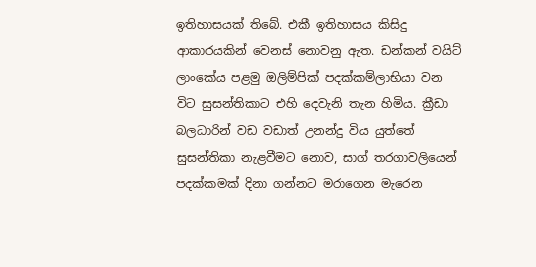ඉතිහාසයක් තිබේ. එකී ඉතිහාසය කිසිදු ආකාරයකින් වෙනස් නොවනු ඇත. ඩන්කන් වයිට් ලාංකේය පළමු ඔලිම්පික් පදක්කම්ලාභියා වන විට සුසන්තිකාට එහි දෙවැනි තැන හිමිය. ක්‍රීඩා බලධාරින් වඩ වඩාත් උනන්දු විය යුත්තේ සුසන්තිකා නැළවීමට නොව, සාග් තරගාවලියෙන් පදක්කමක් දිනා ගන්නට මරාගෙන මැරෙන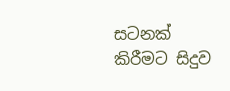සටනක් කිරීමට සිදුව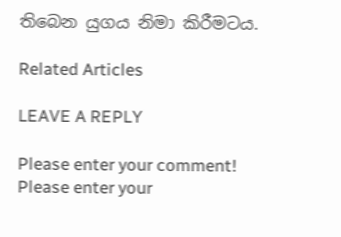තිබෙන යුගය නිමා කිරීමටය.

Related Articles

LEAVE A REPLY

Please enter your comment!
Please enter your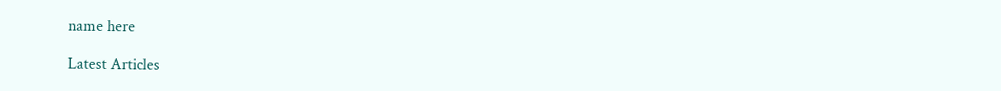name here

Latest Articles